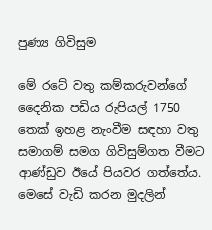පුණ්‍ය ගිවිසුම

මේ රටේ වතු කම්කරුවන්ගේ දෛනික පඩිය රුපියල් 1750 තෙක් ඉහළ නැංවීම සඳහා වතු සමාගම් සමග ගිවිසුම්ගත වීමට ආණ්ඩුව ඊයේ පියවර ගත්තේය. මෙසේ වැඩි කරන මුදලින්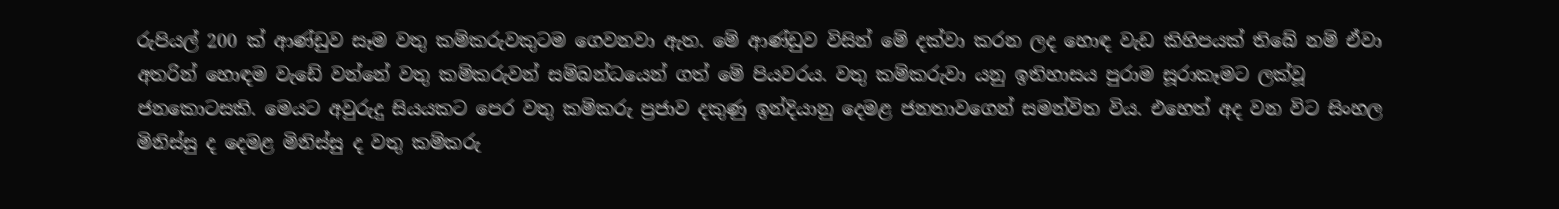රුපියල් 200 ක් ආණ්ඩුව සෑම වතු කම්කරුවකුටම ගෙවනවා ඇත. මේ ආණ්ඩුව විසින් මේ දක්වා කරන ලද හොඳ වැඩ කිහිපයක් තිබේ නම් ඒවා අතරින් හොඳම වැඩේ වන්නේ වතු කම්කරුවන් සම්බන්ධයෙන් ගත් මේ පියවරය. වතු කම්කරුවා යනු ඉතිහාසය පුරාම සූරාකෑමට ලක්වූ ජනකොටසකි. මෙයට අවුරුදු සියයකට පෙර වතු කම්කරු ප්‍රජාව දකුණු ඉන්දියානු දෙමළ ජනතාවගෙන් සමන්විත විය. එහෙත් අද වන විට සිංහල මිනිස්සු ද දෙමළ මිනිස්සු ද වතු කම්කරු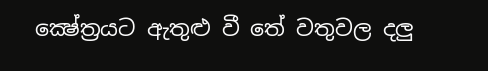ක්‍ෂේත්‍රයට ඇතුළු වී තේ වතුවල දලු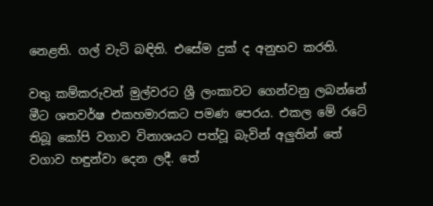නෙළති. ගල් වැටි බඳිති. එසේම දුක් ද අනුභව කරති.

වතු කම්කරුවන් මුල්වරට ශ්‍රී ලංකාවට ගෙන්වනු ලබන්නේ මීට ශතවර්ෂ එකහමාරකට පමණ පෙරය. එකල මේ රටේ තිබූ කෝපි වගාව විනාශයට පත්වූ බැවින් අලුතින් තේ වගාව හඳුන්වා දෙන ලදී. තේ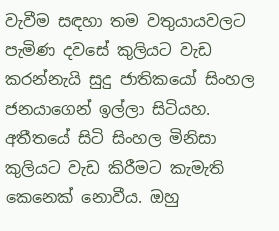වැවීම සඳහා තම වතුයායවලට පැමිණ දවසේ කුලියට වැඩ කරන්නැයි සුදු ජාතිකයෝ සිංහල ජනයාගෙන් ඉල්ලා සිටියහ. අතීතයේ සිටි සිංහල මිනිසා කුලියට වැඩ කිරීමට කැමැති කෙනෙක් නොවීය. ඔහු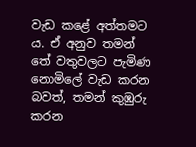වැඩ කළේ අත්තමට ය. ඒ අනුව තමන් තේ වතුවලට පැමිණ නොමිලේ වැඩ කරන බවත්, තමන් කුඹුරු කරන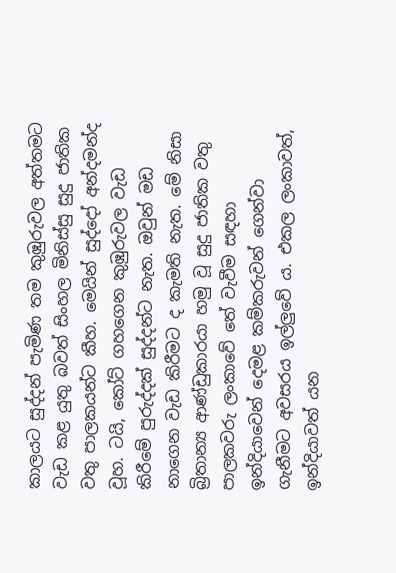කාලයට සුද්දන් පැමිණ තම කුඹුරුවල අත්තමට වැඩ කළ යුතු බවත් සිංහල මිනිස්සු සුදු ජාතික වතු පාලකයන්ට කීහ. මෙයින් සුද්දෝ අන්දමන්ද වූහ. ටයි, කෝට් ගහගෙන කුඹුරුවල වැඩ කිරීමේ පුරුද්දක් සුද්දන්ට නැත. ඔවුන් මඩ නාගෙන වැඩ කිරීමට ද කැමති නැත. මේ නිසා බ්‍රිතාන්‍ය ආණ්ඩුකාරයා හමු වූ සුදු ජාතික වතු පාලකවරු ලංකාවේ තේ වැවීම සඳහා ඉන්දියාවෙන් දෙමළ කම්කරුවන් ගෙන්වා ගැනීමට අවසරය ඉල්ලුවේ ය. එකල ලංකාවත්, ඉන්දියාවත් යන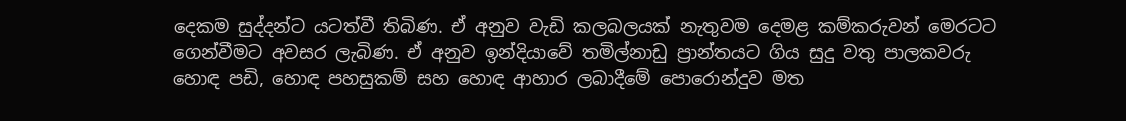දෙකම සුද්දන්ට යටත්වී තිබිණ. ඒ අනුව වැඩි කලබලයක් නැතුවම දෙමළ කම්කරුවන් මෙරටට ගෙන්වීමට අවසර ලැබිණ. ඒ අනුව ඉන්දියාවේ තමිල්නාඩු ප්‍රාන්තයට ගිය සුදු වතු පාලකවරු හොඳ පඩි, හොඳ පහසුකම් සහ හොඳ ආහාර ලබාදීමේ පොරොන්දුව මත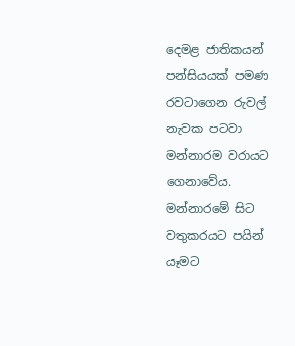දෙමළ ජාතිකයන් පන්සියයක් පමණ රවටාගෙන රුවල් නැවක පටවා මන්නාරම වරායට ගෙනාවේය. මන්නාරමේ සිට වතුකරයට පයින් යෑමට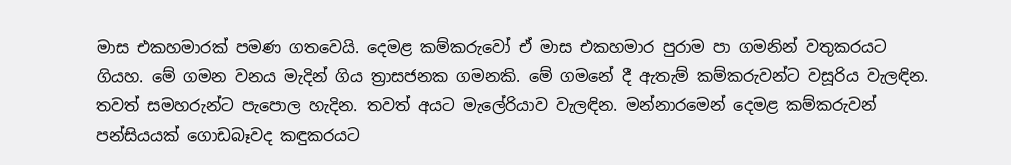මාස එකහමාරක් පමණ ගතවෙයි. දෙමළ කම්කරුවෝ ඒ මාස එකහමාර පුරාම පා ගමනින් වතුකරයට ගියහ. මේ ගමන වනය මැදින් ගිය ත්‍රාසජනක ගමනකි. මේ ගමනේ දී ඇතැම් කම්කරුවන්ට වසූරිය වැලඳින. තවත් සමහරුන්ට පැපොල හැදින. තවත් අයට මැලේරියාව වැලඳින. මන්නාරමෙන් දෙමළ කම්කරුවන් පන්සියයක් ගොඩබෑවද කඳුකරයට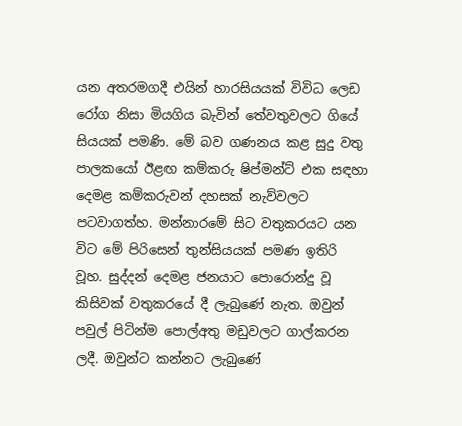යන අතරමගදී එයින් හාරසියයක් විවිධ ලෙඩ රෝග නිසා මියගිය බැවින් තේවතුවලට ගියේ සියයක් පමණි. මේ බව ගණනය කළ සුදු වතු පාලකයෝ ඊළඟ කම්කරු ෂිප්මන්ට් එක සඳහා දෙමළ කම්කරුවන් දහසක් නැව්වලට පටවාගත්හ. මන්නාරමේ සිට වතුකරයට යන විට මේ පිරිසෙන් තුන්සියයක් පමණ ඉතිරි වූහ. සුද්දන් දෙමළ ජනයාට පොරොන්දු වූ කිසිවක් වතුකරයේ දී ලැබුණේ නැත. ඔවුන් පවුල් පිටින්ම පොල්අතු මඩුවලට ගාල්කරන ලදී. ඔවුන්ට කන්නට ලැබුණේ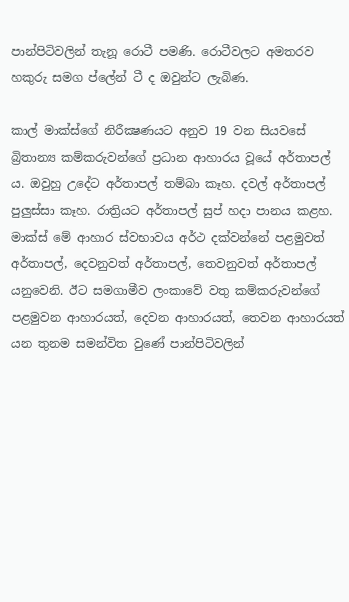පාන්පිටිවලින් තැනූ රොටී පමණි. රොටීවලට අමතරව හකුරු සමග ප්ලේන් ටී ද ඔවුන්ට ලැබිණ.

කාල් මාක්ස්ගේ නිරීක්‍ෂණයට අනුව 19 වන සියවසේ බ්‍රිතාන්‍ය කම්කරුවන්ගේ ප්‍රධාන ආහාරය වූයේ අර්තාපල් ය. ඔවුහු උදේට අර්තාපල් තම්බා කෑහ. දවල් අර්තාපල් පුලුස්සා කෑහ. රාත්‍රියට අර්තාපල් සුප් හදා පානය කළහ. මාක්ස් මේ ආහාර ස්වභාවය අර්ථ දක්වන්නේ පළමුවත් අර්තාපල්, දෙවනුවත් අර්තාපල්, තෙවනුවත් අර්තාපල් යනුවෙනි. ඊට සමගාමීව ලංකාවේ වතු කම්කරුවන්ගේ පළමුවන ආහාරයත්, දෙවන ආහාරයත්, තෙවන ආහාරයත් යන තුනම සමන්විත වුණේ පාන්පිටිවලින්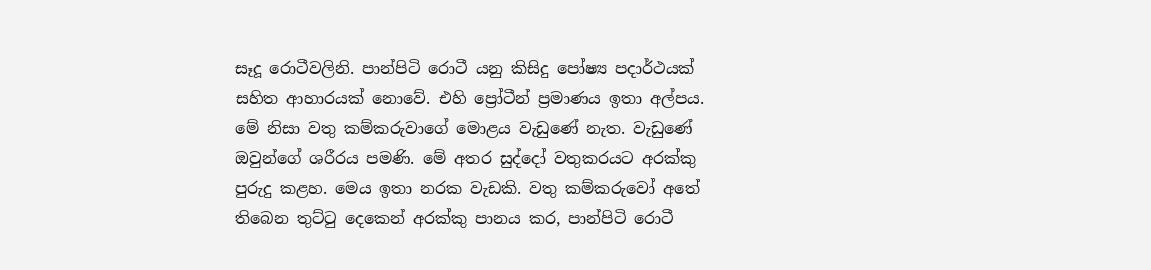සෑදූ රොටීවලිනි. පාන්පිටි රොටී යනු කිසිදු පෝෂ්‍ය පදාර්ථයක් සහිත ආහාරයක් නොවේ. එහි ප්‍රෝටීන් ප්‍රමාණය ඉතා අල්පය. මේ නිසා වතු කම්කරුවාගේ මොළය වැඩුණේ නැත. වැඩුණේ ඔවුන්ගේ ශරීරය පමණි. මේ අතර සුද්දෝ වතුකරයට අරක්කු පුරුදු කළහ. මෙය ඉතා නරක වැඩකි. වතු කම්කරුවෝ අතේ තිබෙන තුට්ටු දෙකෙන් අරක්කු පානය කර, පාන්පිටි රොටී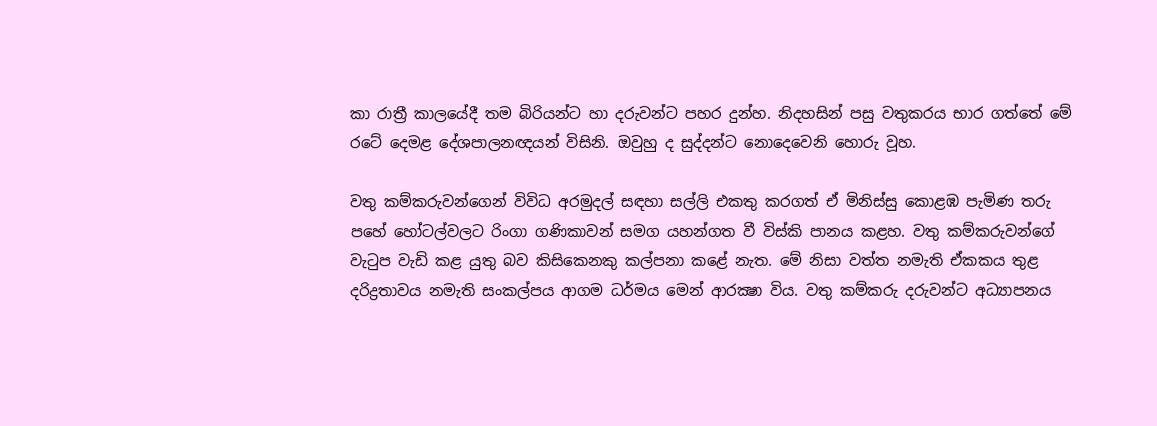කා රාත්‍රී කාලයේදී තම බිරියන්ට හා දරුවන්ට පහර දුන්හ. නිදහසින් පසු වතුකරය භාර ගත්තේ මේ රටේ දෙමළ දේශපාලනඥයන් විසිනි. ඔවුහු ද සුද්දන්ට නොදෙවෙනි හොරු වූහ.

වතු කම්කරුවන්ගෙන් විවිධ අරමුදල් සඳහා සල්ලි එකතු කරගත් ඒ මිනිස්සු කොළඹ පැමිණ තරු පහේ හෝටල්වලට රිංගා ගණිකාවන් සමග යහන්ගත වී විස්කි පානය කළහ. වතු කම්කරුවන්ගේ වැටුප වැඩි කළ යුතු බව කිසිකෙනකු කල්පනා කළේ නැත. මේ නිසා වත්ත නමැති ඒකකය තුළ දරිද්‍රතාවය නමැති සංකල්පය ආගම ධර්මය මෙන් ආරක්‍ෂා විය. වතු කම්කරු දරුවන්ට අධ්‍යාපනය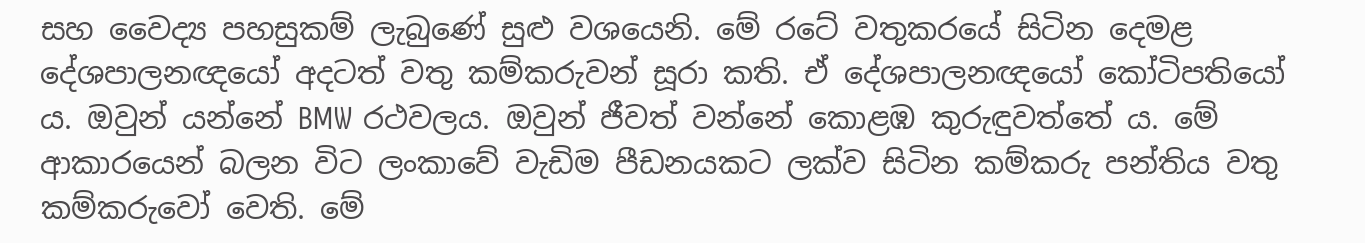සහ වෛද්‍ය පහසුකම් ලැබුණේ සුළු වශයෙනි. මේ රටේ වතුකරයේ සිටින දෙමළ දේශපාලනඥයෝ අදටත් වතු කම්කරුවන් සූරා කති. ඒ දේශපාලනඥයෝ කෝටිපතියෝ ය. ඔවුන් යන්නේ BMW රථවලය. ඔවුන් ජීවත් වන්නේ කොළඹ කුරුඳුවත්තේ ය. මේ ආකාරයෙන් බලන විට ලංකාවේ වැඩිම පීඩනයකට ලක්ව සිටින කම්කරු පන්තිය වතු කම්කරුවෝ වෙති. මේ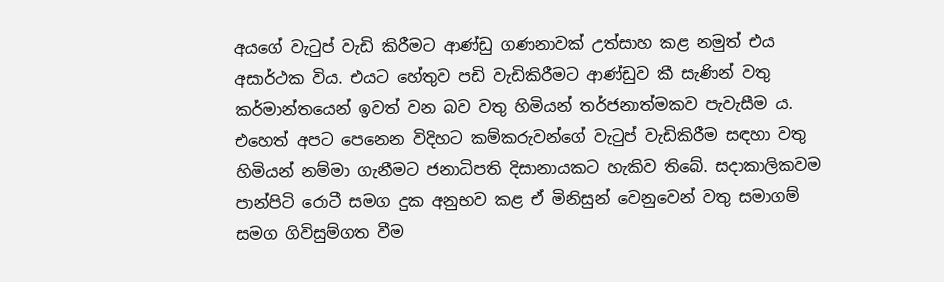අයගේ වැටුප් වැඩි කිරීමට ආණ්ඩු ගණනාවක් උත්සාහ කළ නමුත් එය අසාර්ථක විය. එයට හේතුව පඩි වැඩිකිරීමට ආණ්ඩුව කී සැණින් වතු කර්මාන්තයෙන් ඉවත් වන බව වතු හිමියන් තර්ජනාත්මකව පැවැසීම ය. එහෙත් අපට පෙනෙන විදිහට කම්කරුවන්ගේ වැටුප් වැඩිකිරීම සඳහා වතු හිමියන් නම්මා ගැනීමට ජනාධිපති දිසානායකට හැකිව තිබේ. සදාකාලිකවම පාන්පිටි රොටී සමග දුක අනුභව කළ ඒ මිනිසුන් වෙනුවෙන් වතු සමාගම් සමග ගිවිසුම්ගත වීම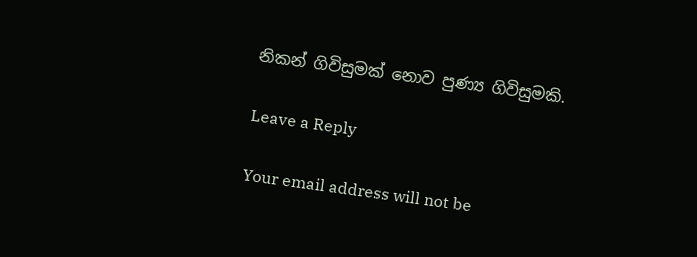නිකන් ගිවිසුමක් නොව පුණ්‍ය ගිවිසුමකි.

Leave a Reply

Your email address will not be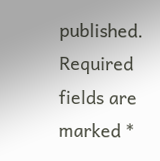published. Required fields are marked *